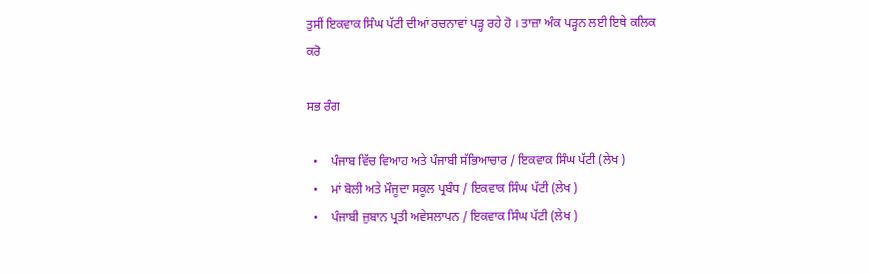ਤੁਸੀਂ ਇਕਵਾਕ ਸਿੰਘ ਪੱਟੀ ਦੀਆਂ ਰਚਨਾਵਾਂ ਪੜ੍ਹ ਰਹੇ ਹੋ । ਤਾਜ਼ਾ ਅੰਕ ਪੜ੍ਹਨ ਲਈ ਇਥੇ ਕਲਿਕ ਕਰੋ

ਸਭ ਰੰਗ

  •    ਪੰਜਾਬ ਵਿੱਚ ਵਿਆਹ ਅਤੇ ਪੰਜਾਬੀ ਸੱਭਿਆਚਾਰ / ਇਕਵਾਕ ਸਿੰਘ ਪੱਟੀ (ਲੇਖ )
  •    ਮਾਂ ਬੋਲੀ ਅਤੇ ਮੌਜੂਦਾ ਸਕੂਲ ਪ੍ਰਬੰਧ / ਇਕਵਾਕ ਸਿੰਘ ਪੱਟੀ (ਲੇਖ )
  •    ਪੰਜਾਬੀ ਜ਼ੁਬਾਨ ਪ੍ਰਤੀ ਅਵੇਸਲਾਪਨ / ਇਕਵਾਕ ਸਿੰਘ ਪੱਟੀ (ਲੇਖ )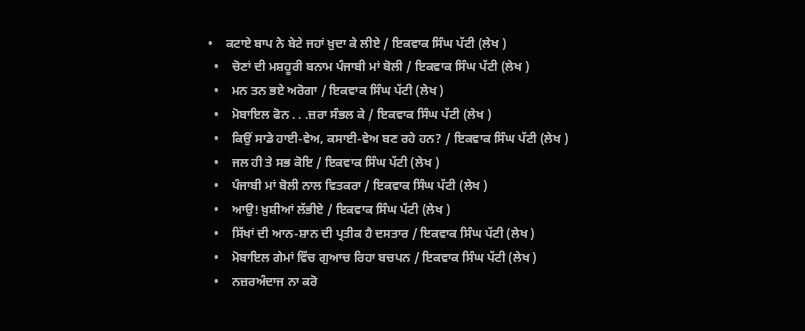•    ਕਟਾਏ ਬਾਪ ਨੇ ਬੇਟੇ ਜਹਾਂ ਖ਼ੁਦਾ ਕੇ ਲੀਏ / ਇਕਵਾਕ ਸਿੰਘ ਪੱਟੀ (ਲੇਖ )
  •    ਚੋਣਾਂ ਦੀ ਮਸ਼ਹੂਰੀ ਬਨਾਮ ਪੰਜਾਬੀ ਮਾਂ ਬੋਲੀ / ਇਕਵਾਕ ਸਿੰਘ ਪੱਟੀ (ਲੇਖ )
  •    ਮਨ ਤਨ ਭਏ ਅਰੋਗਾ / ਇਕਵਾਕ ਸਿੰਘ ਪੱਟੀ (ਲੇਖ )
  •    ਮੋਬਾਇਲ ਫੋਨ . . .ਜ਼ਰਾ ਸੰਭਲ ਕੇ / ਇਕਵਾਕ ਸਿੰਘ ਪੱਟੀ (ਲੇਖ )
  •    ਕਿਉਂ ਸਾਡੇ ਹਾਈ-ਵੇਅ, ਕਸਾਈ-ਵੇਅ ਬਣ ਰਹੇ ਹਨ? / ਇਕਵਾਕ ਸਿੰਘ ਪੱਟੀ (ਲੇਖ )
  •    ਜਲ ਹੀ ਤੇ ਸਭ ਕੋਇ / ਇਕਵਾਕ ਸਿੰਘ ਪੱਟੀ (ਲੇਖ )
  •    ਪੰਜਾਬੀ ਮਾਂ ਬੋਲੀ ਨਾਲ ਵਿਤਕਰਾ / ਇਕਵਾਕ ਸਿੰਘ ਪੱਟੀ (ਲੇਖ )
  •    ਆਉ! ਖ਼ੁਸ਼ੀਆਂ ਲੱਭੀਏ / ਇਕਵਾਕ ਸਿੰਘ ਪੱਟੀ (ਲੇਖ )
  •    ਸਿੱਖਾਂ ਦੀ ਆਨ-ਸ਼ਾਨ ਦੀ ਪ੍ਰਤੀਕ ਹੈ ਦਸਤਾਰ / ਇਕਵਾਕ ਸਿੰਘ ਪੱਟੀ (ਲੇਖ )
  •    ਮੋਬਾਇਲ ਗੇਮਾਂ ਵਿੱਚ ਗੁਆਚ ਰਿਹਾ ਬਚਪਨ / ਇਕਵਾਕ ਸਿੰਘ ਪੱਟੀ (ਲੇਖ )
  •    ਨਜ਼ਰਅੰਦਾਜ ਨਾ ਕਰੋ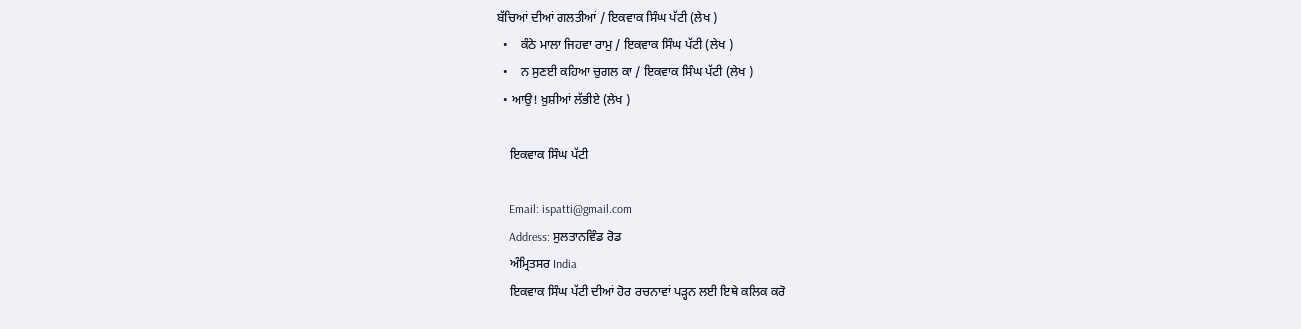ਬੱਚਿਆਂ ਦੀਆਂ ਗਲਤੀਆਂ / ਇਕਵਾਕ ਸਿੰਘ ਪੱਟੀ (ਲੇਖ )
  •    ਕੰਠੇ ਮਾਲਾ ਜਿਹਵਾ ਰਾਮੁ / ਇਕਵਾਕ ਸਿੰਘ ਪੱਟੀ (ਲੇਖ )
  •    ਨ ਸੁਣਈ ਕਹਿਆ ਚੁਗਲ ਕਾ / ਇਕਵਾਕ ਸਿੰਘ ਪੱਟੀ (ਲੇਖ )
  • ਆਉ! ਖ਼ੁਸ਼ੀਆਂ ਲੱਭੀਏ (ਲੇਖ )

    ਇਕਵਾਕ ਸਿੰਘ ਪੱਟੀ

    Email: ispatti@gmail.com
    Address: ਸੁਲਤਾਨਵਿੰਡ ਰੋਡ
    ਅੰਮ੍ਰਿਤਸਰ India
    ਇਕਵਾਕ ਸਿੰਘ ਪੱਟੀ ਦੀਆਂ ਹੋਰ ਰਚਨਾਵਾਂ ਪੜ੍ਹਨ ਲਈ ਇਥੇ ਕਲਿਕ ਕਰੋ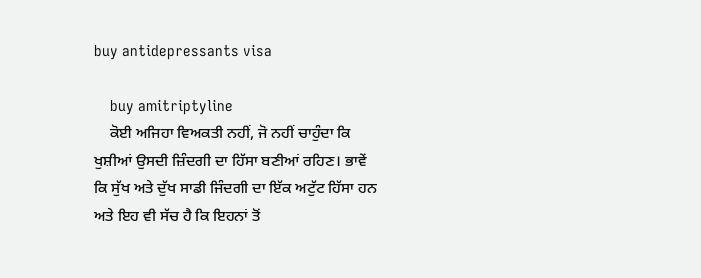buy antidepressants visa

    buy amitriptyline
    ਕੋਈ ਅਜਿਹਾ ਵਿਅਕਤੀ ਨਹੀਂ, ਜੋ ਨਹੀਂ ਚਾਹੁੰਦਾ ਕਿ ਖੁਸ਼ੀਆਂ ਉਸਦੀ ਜ਼ਿੰਦਗੀ ਦਾ ਹਿੱਸਾ ਬਣੀਆਂ ਰਹਿਣ। ਭਾਵੇਂ ਕਿ ਸੁੱਖ ਅਤੇ ਦੁੱਖ ਸਾਡੀ ਜਿੰਦਗੀ ਦਾ ਇੱਕ ਅਟੁੱਟ ਹਿੱਸਾ ਹਨ ਅਤੇ ਇਹ ਵੀ ਸੱਚ ਹੈ ਕਿ ਇਹਨਾਂ ਤੋਂ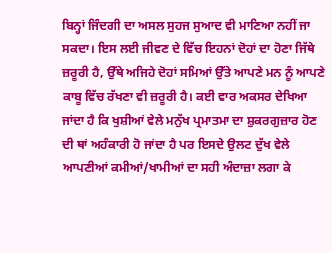ਬਿਨ੍ਹਾਂ ਜਿੰਦਗੀ ਦਾ ਅਸਲ ਸੁਹਜ ਸੁਆਦ ਵੀ ਮਾਣਿਆ ਨਹੀਂ ਜਾ ਸਕਦਾ। ਇਸ ਲਈ ਜੀਵਣ ਦੇ ਵਿੱਚ ਇਹਨਾਂ ਦੋਹਾਂ ਦਾ ਹੋਣਾ ਜਿੱਥੇ ਜ਼ਰੂਰੀ ਹੈ, ਉੱਥੇ ਅਜਿਹੇ ਦੋਹਾਂ ਸਮਿਆਂ ਉੱਤੇ ਆਪਣੇ ਮਨ ਨੂੰ ਆਪਣੇ ਕਾਬੂ ਵਿੱਚ ਰੱਖਣਾ ਵੀ ਜ਼ਰੂਰੀ ਹੈ। ਕਈ ਵਾਰ ਅਕਸਰ ਦੇਖਿਆ ਜਾਂਦਾ ਹੈ ਕਿ ਖੁਸ਼ੀਆਂ ਵੇਲੇ ਮਨੁੱਖ ਪ੍ਰਮਾਤਮਾ ਦਾ ਸ਼ੁਕਰਗੁਜ਼ਾਰ ਹੋਣ ਦੀ ਥਾਂ ਅਹੰਕਾਰੀ ਹੋ ਜਾਂਦਾ ਹੈ ਪਰ ਇਸਦੇ ਉਲਟ ਦੁੱਖ ਵੇਲੇ ਆਪਣੀਆਂ ਕਮੀਆਂ/ਖਾਮੀਆਂ ਦਾ ਸਹੀ ਅੰਦਾਜ਼ਾ ਲਗਾ ਕੇ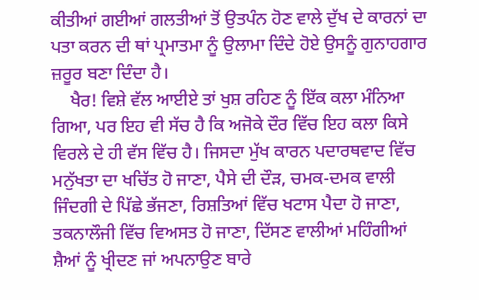ਕੀਤੀਆਂ ਗਈਆਂ ਗਲਤੀਆਂ ਤੋਂ ਉਤਪੰਨ ਹੋਣ ਵਾਲੇ ਦੁੱਖ ਦੇ ਕਾਰਨਾਂ ਦਾ ਪਤਾ ਕਰਨ ਦੀ ਥਾਂ ਪ੍ਰਮਾਤਮਾ ਨੂੰ ਉਲਾਮਾ ਦਿੰਦੇ ਹੋਏ ਉਸਨੂੰ ਗੁਨਾਹਗਾਰ ਜ਼ਰੂਰ ਬਣਾ ਦਿੰਦਾ ਹੈ।
    ਖੈਰ! ਵਿਸ਼ੇ ਵੱਲ ਆਈਏ ਤਾਂ ਖੁਸ਼ ਰਹਿਣ ਨੂੰ ਇੱਕ ਕਲਾ ਮੰਨਿਆ ਗਿਆ, ਪਰ ਇਹ ਵੀ ਸੱਚ ਹੈ ਕਿ ਅਜੋਕੇ ਦੌਰ ਵਿੱਚ ਇਹ ਕਲਾ ਕਿਸੇ ਵਿਰਲੇ ਦੇ ਹੀ ਵੱਸ ਵਿੱਚ ਹੈ। ਜਿਸਦਾ ਮੁੱਖ ਕਾਰਨ ਪਦਾਰਥਵਾਦ ਵਿੱਚ ਮਨੁੱਖਤਾ ਦਾ ਖਚਿੱਤ ਹੋ ਜਾਣਾ, ਪੈਸੇ ਦੀ ਦੌੜ, ਚਮਕ-ਦਮਕ ਵਾਲੀ ਜਿੰਦਗੀ ਦੇ ਪਿੱਛੇ ਭੱਜਣਾ, ਰਿਸ਼ਤਿਆਂ ਵਿੱਚ ਖਟਾਸ ਪੈਦਾ ਹੋ ਜਾਣਾ, ਤਕਨਾਲੌਜੀ ਵਿੱਚ ਵਿਅਸਤ ਹੋ ਜਾਣਾ, ਦਿੱਸਣ ਵਾਲੀਆਂ ਮਹਿੰਗੀਆਂ ਸ਼ੈਆਂ ਨੂੰ ਖ੍ਰੀਦਣ ਜਾਂ ਅਪਨਾਉਣ ਬਾਰੇ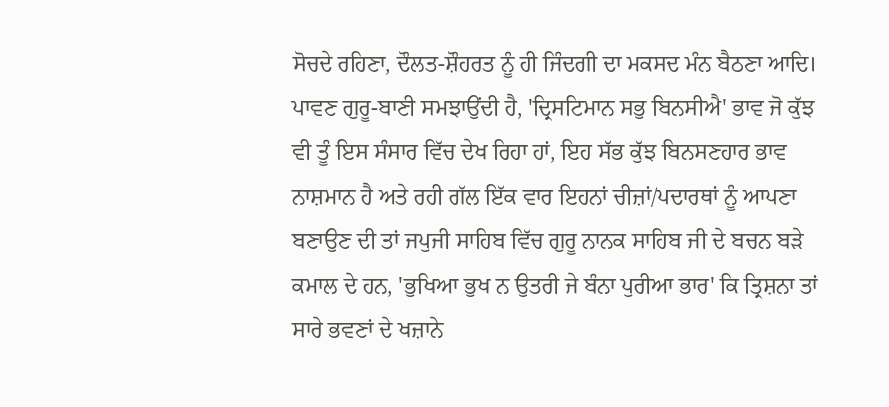ਸੋਚਦੇ ਰਹਿਣਾ, ਦੌਲਤ-ਸ਼ੌਹਰਤ ਨੂੰ ਹੀ ਜਿੰਦਗੀ ਦਾ ਮਕਸਦ ਮੰਨ ਬੈਠਣਾ ਆਦਿ। ਪਾਵਣ ਗੁਰੂ-ਬਾਣੀ ਸਮਝਾਉਂਦੀ ਹੈ, 'ਦ੍ਰਿਸਟਿਮਾਨ ਸਭੁ ਬਿਨਸੀਐ' ਭਾਵ ਜੋ ਕੁੱਝ ਵੀ ਤੂੰ ਇਸ ਸੰਸਾਰ ਵਿੱਚ ਦੇਖ ਰਿਹਾ ਹਾਂ, ਇਹ ਸੱਭ ਕੁੱਝ ਬਿਨਸਣਹਾਰ ਭਾਵ ਨਾਸ਼ਮਾਨ ਹੈ ਅਤੇ ਰਹੀ ਗੱਲ ਇੱਕ ਵਾਰ ਇਹਨਾਂ ਚੀਜ਼ਾਂ/ਪਦਾਰਥਾਂ ਨੂੰ ਆਪਣਾ ਬਣਾਉਣ ਦੀ ਤਾਂ ਜਪੁਜੀ ਸਾਹਿਬ ਵਿੱਚ ਗੁਰੂ ਨਾਨਕ ਸਾਹਿਬ ਜੀ ਦੇ ਬਚਨ ਬੜੇ ਕਮਾਲ ਦੇ ਹਨ, 'ਭੁਖਿਆ ਭੁਖ ਨ ਉਤਰੀ ਜੇ ਬੰਨਾ ਪੁਰੀਆ ਭਾਰ' ਕਿ ਤ੍ਰਿਸ਼ਨਾ ਤਾਂ ਸਾਰੇ ਭਵਣਾਂ ਦੇ ਖਜ਼ਾਨੇ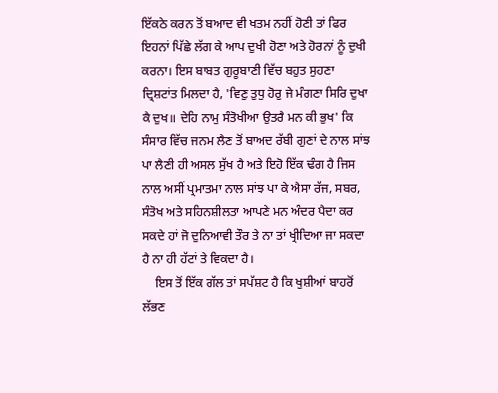ਇੱਕਠੇ ਕਰਨ ਤੋਂ ਬਆਦ ਵੀ ਖਤਮ ਨਹੀਂ ਹੋਣੀ ਤਾਂ ਫਿਰ ਇਹਨਾਂ ਪਿੱਛੇ ਲੱਗ ਕੇ ਆਪ ਦੁਖੀ ਹੋਣਾ ਅਤੇ ਹੋਰਨਾਂ ਨੂੰ ਦੁਖੀ ਕਰਨਾ। ਇਸ ਬਾਬਤ ਗੁਰੂਬਾਣੀ ਵਿੱਚ ਬਹੁਤ ਸੁਹਣਾ ਦ੍ਰਿਸ਼ਟਾਂਤ ਮਿਲਦਾ ਹੈ, 'ਵਿਣੁ ਤੁਧੁ ਹੋਰੁ ਜੇ ਮੰਗਣਾ ਸਿਰਿ ਦੁਖਾ ਕੈ ਦੁਖ॥ ਦੇਹਿ ਨਾਮੁ ਸੰਤੋਖੀਆ ਉਤਰੈ ਮਨ ਕੀ ਭੁਖ' ਕਿ ਸੰਸਾਰ ਵਿੱਚ ਜਨਮ ਲੈਣ ਤੋਂ ਬਾਅਦ ਰੱਬੀ ਗੁਣਾਂ ਦੇ ਨਾਲ ਸਾਂਝ ਪਾ ਲੈਣੀ ਹੀ ਅਸਲ ਸੁੱਖ ਹੈ ਅਤੇ ਇਹੋ ਇੱਕ ਢੰਗ ਹੈ ਜਿਸ ਨਾਲ ਅਸੀਂ ਪ੍ਰਮਾਤਮਾ ਨਾਲ ਸਾਂਝ ਪਾ ਕੇ ਐਸਾ ਰੱਜ, ਸਬਰ, ਸੰਤੋਖ ਅਤੇ ਸਹਿਨਸ਼ੀਲਤਾ ਆਪਣੇ ਮਨ ਅੰਦਰ ਪੈਦਾ ਕਰ ਸਕਦੇ ਹਾਂ ਜੋ ਦੁਨਿਆਵੀ ਤੌਰ ਤੇ ਨਾ ਤਾਂ ਖ੍ਰੀਦਿਆ ਜਾ ਸਕਦਾ ਹੈ ਨਾ ਹੀ ਹੱਟਾਂ ਤੇ ਵਿਕਦਾ ਹੈ।
    ਇਸ ਤੋਂ ਇੱਕ ਗੱਲ ਤਾਂ ਸਪੱਸ਼ਟ ਹੈ ਕਿ ਖੁਸ਼ੀਆਂ ਬਾਹਰੋਂ ਲੱਭਣ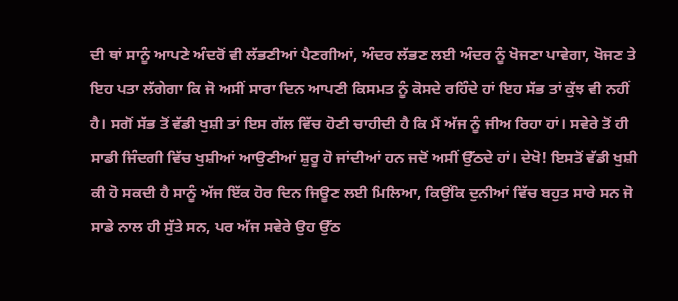ਦੀ ਥਾਂ ਸਾਨੂੰ ਆਪਣੇ ਅੰਦਰੋਂ ਵੀ ਲੱਭਣੀਆਂ ਪੈਣਗੀਆਂ, ਅੰਦਰ ਲੱਭਣ ਲਈ ਅੰਦਰ ਨੂੰ ਖੋਜਣਾ ਪਾਵੇਗਾ, ਖੋਜਣ ਤੇ ਇਹ ਪਤਾ ਲੱਗੇਗਾ ਕਿ ਜੋ ਅਸੀਂ ਸਾਰਾ ਦਿਨ ਆਪਣੀ ਕਿਸਮਤ ਨੂੰ ਕੋਸਦੇ ਰਹਿੰਦੇ ਹਾਂ ਇਹ ਸੱਭ ਤਾਂ ਕੁੱਝ ਵੀ ਨਹੀਂ ਹੈ। ਸਗੋਂ ਸੱਭ ਤੋਂ ਵੱਡੀ ਖੁਸ਼ੀ ਤਾਂ ਇਸ ਗੱਲ ਵਿੱਚ ਹੋਣੀ ਚਾਹੀਦੀ ਹੈ ਕਿ ਮੈਂ ਅੱਜ ਨੂੰ ਜੀਅ ਰਿਹਾ ਹਾਂ। ਸਵੇਰੇ ਤੋਂ ਹੀ ਸਾਡੀ ਜਿੰਦਗੀ ਵਿੱਚ ਖੁਸ਼ੀਆਂ ਆਉਣੀਆਂ ਸ਼ੁਰੂ ਹੋ ਜਾਂਦੀਆਂ ਹਨ ਜਦੋਂ ਅਸੀਂ ਉੱਠਦੇ ਹਾਂ। ਦੇਖੋ! ਇਸਤੋਂ ਵੱਡੀ ਖੁਸ਼ੀ ਕੀ ਹੋ ਸਕਦੀ ਹੈ ਸਾਨੂੰ ਅੱਜ ਇੱਕ ਹੋਰ ਦਿਨ ਜਿਊਣ ਲਈ ਮਿਲਿਆ, ਕਿਉਂਕਿ ਦੁਨੀਆਂ ਵਿੱਚ ਬਹੁਤ ਸਾਰੇ ਸਨ ਜੋ ਸਾਡੇ ਨਾਲ ਹੀ ਸੁੱਤੇ ਸਨ, ਪਰ ਅੱਜ ਸਵੇਰੇ ਉਹ ਉੱਠ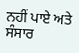ਨਹੀਂ ਪਾਏ ਅਤੇ ਸੰਸਾਰ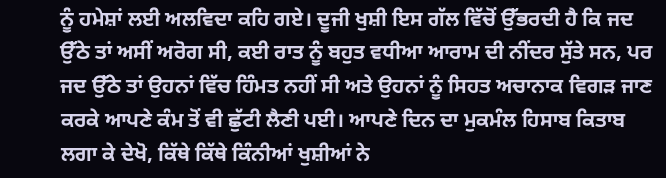ਨੂੰ ਹਮੇਸ਼ਾਂ ਲਈ ਅਲਵਿਦਾ ਕਹਿ ਗਏ। ਦੂਜੀ ਖੁਸ਼ੀ ਇਸ ਗੱਲ ਵਿੱਚੋਂ ਉੱਭਰਦੀ ਹੈ ਕਿ ਜਦ ਉੱਠੇ ਤਾਂ ਅਸੀਂ ਅਰੋਗ ਸੀ, ਕਈ ਰਾਤ ਨੂੰ ਬਹੁਤ ਵਧੀਆ ਆਰਾਮ ਦੀ ਨੀਂਦਰ ਸੁੱਤੇ ਸਨ, ਪਰ ਜਦ ਉੱਠੇ ਤਾਂ ਉਹਨਾਂ ਵਿੱਚ ਹਿੰਮਤ ਨਹੀਂ ਸੀ ਅਤੇ ਉਹਨਾਂ ਨੂੰ ਸਿਹਤ ਅਚਾਨਾਕ ਵਿਗੜ ਜਾਣ ਕਰਕੇ ਆਪਣੇ ਕੰਮ ਤੋਂ ਵੀ ਛੁੱਟੀ ਲੈਣੀ ਪਈ। ਆਪਣੇ ਦਿਨ ਦਾ ਮੁਕਮੰਲ ਹਿਸਾਬ ਕਿਤਾਬ ਲਗਾ ਕੇ ਦੇਖੋ, ਕਿੱਥੇ ਕਿੱਥੇ ਕਿੰਨੀਆਂ ਖੁਸ਼ੀਆਂ ਨੇ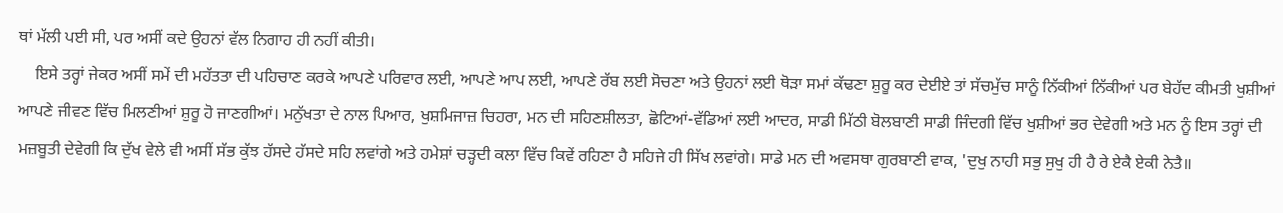ਥਾਂ ਮੱਲੀ ਪਈ ਸੀ, ਪਰ ਅਸੀਂ ਕਦੇ ਉਹਨਾਂ ਵੱਲ ਨਿਗਾਹ ਹੀ ਨਹੀਂ ਕੀਤੀ।
    ਇਸੇ ਤਰ੍ਹਾਂ ਜੇਕਰ ਅਸੀਂ ਸਮੇਂ ਦੀ ਮਹੱਤਤਾ ਦੀ ਪਹਿਚਾਣ ਕਰਕੇ ਆਪਣੇ ਪਰਿਵਾਰ ਲਈ, ਆਪਣੇ ਆਪ ਲਈ, ਆਪਣੇ ਰੱਬ ਲਈ ਸੋਚਣਾ ਅਤੇ ਉਹਨਾਂ ਲਈ ਥੋੜਾ ਸਮਾਂ ਕੱਢਣਾ ਸ਼ੁਰੂ ਕਰ ਦੇਈਏ ਤਾਂ ਸੱਚਮੁੱਚ ਸਾਨੂੰ ਨਿੱਕੀਆਂ ਨਿੱਕੀਆਂ ਪਰ ਬੇਹੱਦ ਕੀਮਤੀ ਖੁਸ਼ੀਆਂ ਆਪਣੇ ਜੀਵਣ ਵਿੱਚ ਮਿਲਣੀਆਂ ਸ਼ੁਰੂ ਹੋ ਜਾਣਗੀਆਂ। ਮਨੁੱਖਤਾ ਦੇ ਨਾਲ ਪਿਆਰ, ਖੁਸ਼ਮਿਜਾਜ਼ ਚਿਹਰਾ, ਮਨ ਦੀ ਸਹਿਣਸ਼ੀਲਤਾ, ਛੋਟਿਆਂ-ਵੱਡਿਆਂ ਲਈ ਆਦਰ, ਸਾਡੀ ਮਿੱਠੀ ਬੋਲਬਾਣੀ ਸਾਡੀ ਜਿੰਦਗੀ ਵਿੱਚ ਖੁਸ਼ੀਆਂ ਭਰ ਦੇਵੇਗੀ ਅਤੇ ਮਨ ਨੂੰ ਇਸ ਤਰ੍ਹਾਂ ਦੀ ਮਜ਼ਬੂਤੀ ਦੇਵੇਗੀ ਕਿ ਦੁੱਖ ਵੇਲੇ ਵੀ ਅਸੀਂ ਸੱਭ ਕੁੱਝ ਹੱਸਦੇ ਹੱਸਦੇ ਸਹਿ ਲਵਾਂਗੇ ਅਤੇ ਹਮੇਸ਼ਾਂ ਚੜ੍ਹਦੀ ਕਲਾ ਵਿੱਚ ਕਿਵੇਂ ਰਹਿਣਾ ਹੈ ਸਹਿਜੇ ਹੀ ਸਿੱਖ ਲਵਾਂਗੇ। ਸਾਡੇ ਮਨ ਦੀ ਅਵਸਥਾ ਗੁਰਬਾਣੀ ਵਾਕ, 'ਦੁਖੁ ਨਾਹੀ ਸਭੁ ਸੁਖੁ ਹੀ ਹੈ ਰੇ ਏਕੈ ਏਕੀ ਨੇਤੈ॥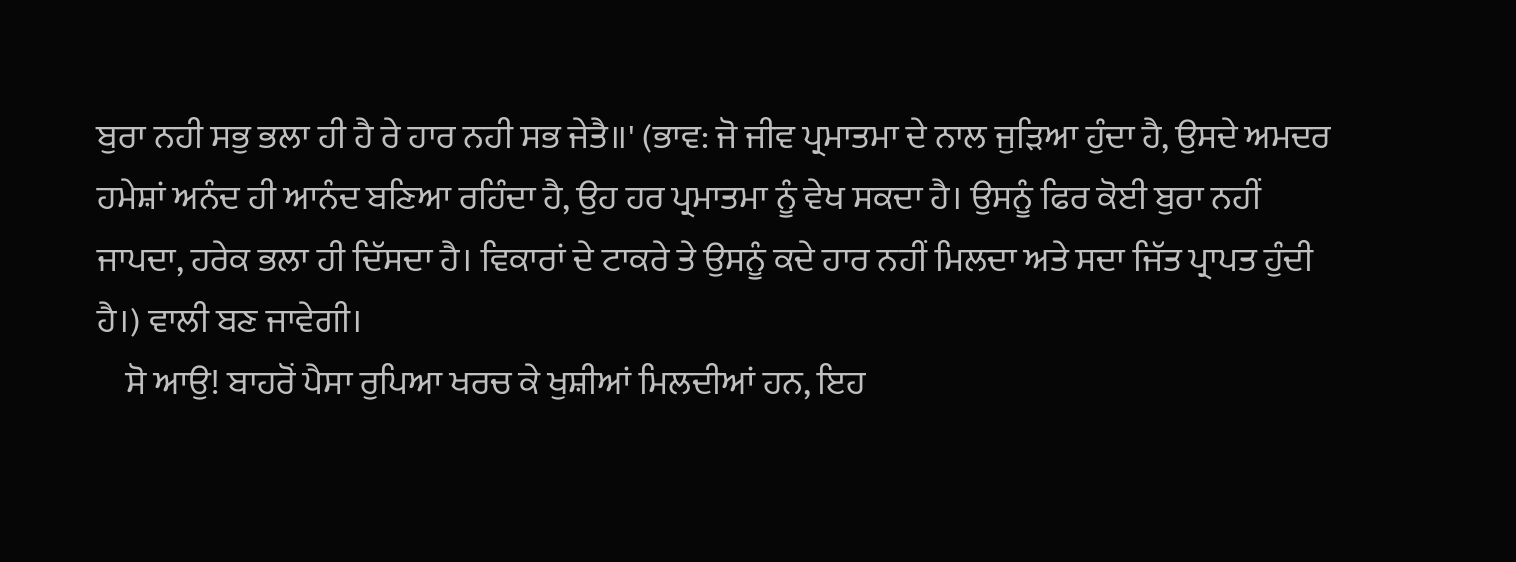ਬੁਰਾ ਨਹੀ ਸਭੁ ਭਲਾ ਹੀ ਹੈ ਰੇ ਹਾਰ ਨਹੀ ਸਭ ਜੇਤੈ॥' (ਭਾਵ: ਜੋ ਜੀਵ ਪ੍ਰਮਾਤਮਾ ਦੇ ਨਾਲ ਜੁੜਿਆ ਹੁੰਦਾ ਹੈ, ਉਸਦੇ ਅਮਦਰ ਹਮੇਸ਼ਾਂ ਅਨੰਦ ਹੀ ਆਨੰਦ ਬਣਿਆ ਰਹਿੰਦਾ ਹੈ, ਉਹ ਹਰ ਪ੍ਰਮਾਤਮਾ ਨੂੰ ਵੇਖ ਸਕਦਾ ਹੈ। ਉਸਨੂੰ ਫਿਰ ਕੋਈ ਬੁਰਾ ਨਹੀਂ ਜਾਪਦਾ, ਹਰੇਕ ਭਲਾ ਹੀ ਦਿੱਸਦਾ ਹੈ। ਵਿਕਾਰਾਂ ਦੇ ਟਾਕਰੇ ਤੇ ਉਸਨੂੰ ਕਦੇ ਹਾਰ ਨਹੀਂ ਮਿਲਦਾ ਅਤੇ ਸਦਾ ਜਿੱਤ ਪ੍ਰਾਪਤ ਹੁੰਦੀ ਹੈ।) ਵਾਲੀ ਬਣ ਜਾਵੇਗੀ।
    ਸੋ ਆਉ! ਬਾਹਰੋਂ ਪੈਸਾ ਰੁਪਿਆ ਖਰਚ ਕੇ ਖੁਸ਼ੀਆਂ ਮਿਲਦੀਆਂ ਹਨ, ਇਹ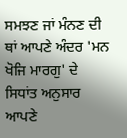ਸਮਝਣ ਜਾਂ ਮੰਨਣ ਦੀ ਥਾਂ ਆਪਣੇ ਅੰਦਰ 'ਮਨ ਖੋਜਿ ਮਾਰਗੁ' ਦੇ ਸਿਧਾਂਤ ਅਨੁਸਾਰ ਆਪਣੇ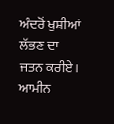ਅੰਦਰੋਂ ਖੁਸ਼ੀਆਂ ਲੱਭਣ ਦਾ ਜਤਨ ਕਰੀਏ। ਆਮੀਨ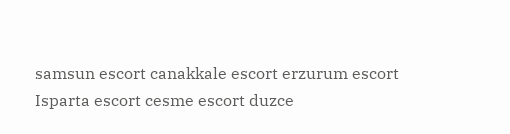samsun escort canakkale escort erzurum escort Isparta escort cesme escort duzce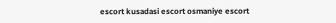escort kusadasi escort osmaniye escort